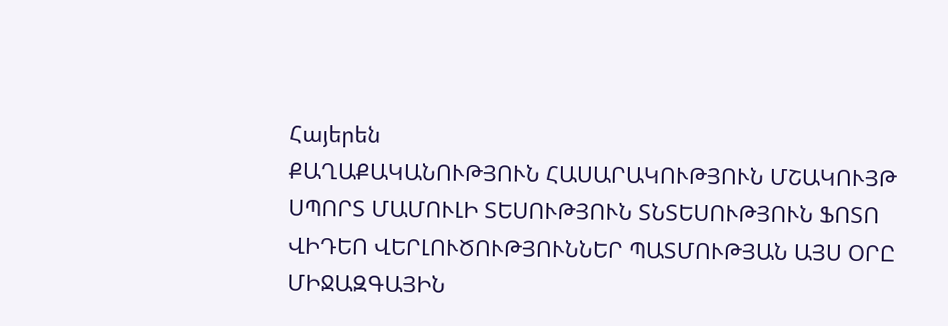Հայերեն
ՔԱՂԱՔԱԿԱՆՈՒԹՅՈՒՆ ՀԱՍԱՐԱԿՈՒԹՅՈՒՆ ՄՇԱԿՈՒՅԹ ՍՊՈՐՏ ՄԱՄՈՒԼԻ ՏԵՍՈՒԹՅՈՒՆ ՏՆՏԵՍՈՒԹՅՈՒՆ ՖՈՏՈ ՎԻԴԵՈ ՎԵՐԼՈՒԾՈՒԹՅՈՒՆՆԵՐ ՊԱՏՄՈՒԹՅԱՆ ԱՅՍ ՕՐԸ ՄԻՋԱԶԳԱՅԻՆ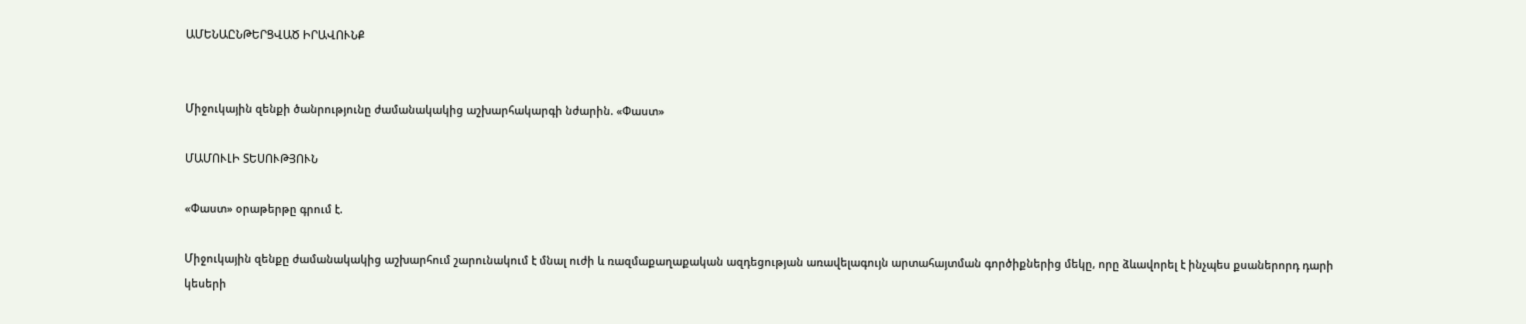ԱՄԵՆԱԸՆԹԵՐՑՎԱԾ ԻՐԱՎՈՒՆՔ


Միջուկային զենքի ծանրությունը ժամանակակից աշխարհակարգի նժարին. «Փաստ»

ՄԱՄՈՒԼԻ ՏԵՍՈՒԹՅՈՒՆ

«Փաստ» օրաթերթը գրում է.

Միջուկային զենքը ժամանակակից աշխարհում շարունակում է մնալ ուժի և ռազմաքաղաքական ազդեցության առավելագույն արտահայտման գործիքներից մեկը, որը ձևավորել է ինչպես քսաներորդ դարի կեսերի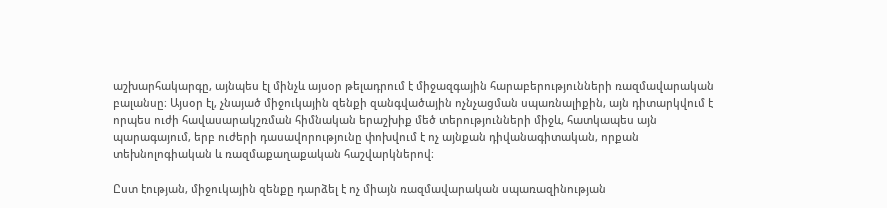աշխարհակարգը, այնպես էլ մինչև այսօր թելադրում է միջազգային հարաբերությունների ռազմավարական բալանսը։ Այսօր էլ, չնայած միջուկային զենքի զանգվածային ոչնչացման սպառնալիքին, այն դիտարկվում է որպես ուժի հավասարակշռման հիմնական երաշխիք մեծ տերությունների միջև, հատկապես այն պարագայում, երբ ուժերի դասավորությունը փոխվում է ոչ այնքան դիվանագիտական, որքան տեխնոլոգիական և ռազմաքաղաքական հաշվարկներով։

Ըստ էության, միջուկային զենքը դարձել է ոչ միայն ռազմավարական սպառազինության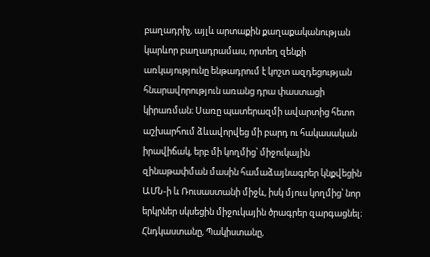բաղադրիչ, այլև արտաքին քաղաքականության կարևոր բաղադրամաս, որտեղ զենքի առկայությունը ենթադրում է կոշտ ազդեցության հնարավորություն առանց դրա փաստացի կիրառման։ Սառը պատերազմի ավարտից հետո աշխարհում ձևավորվեց մի բարդ ու հակասական իրավիճակ, երբ մի կողմից՝ միջուկային զինաթափման մասին համաձայնագրեր կնքվեցին ԱՄՆ-ի և Ռուսաստանի միջև, իսկ մյուս կողմից՝ նոր երկրներ սկսեցին միջուկային ծրագրեր զարգացնել։ Հնդկաստանը, Պակիստանը,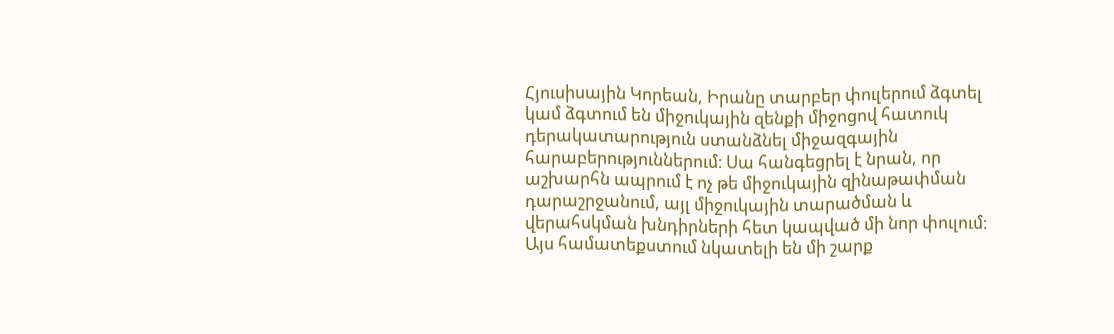Հյուսիսային Կորեան, Իրանը տարբեր փուլերում ձգտել կամ ձգտում են միջուկային զենքի միջոցով հատուկ դերակատարություն ստանձնել միջազգային հարաբերություններում։ Սա հանգեցրել է նրան, որ աշխարհն ապրում է ոչ թե միջուկային զինաթափման դարաշրջանում, այլ միջուկային տարածման և վերահսկման խնդիրների հետ կապված մի նոր փուլում։ Այս համատեքստում նկատելի են մի շարք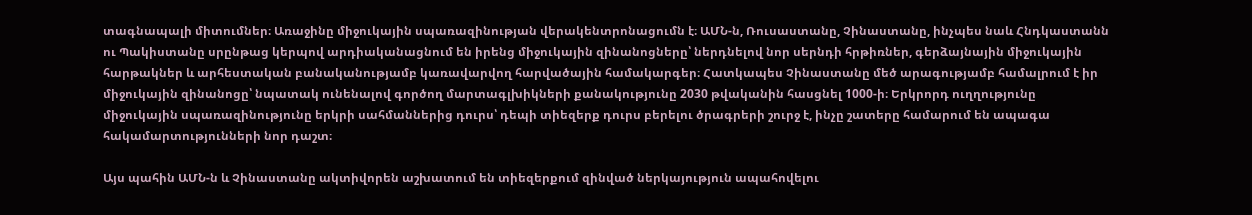տագնապալի միտումներ։ Առաջինը միջուկային սպառազինության վերակենտրոնացումն է։ ԱՄՆ-ն, Ռուսաստանը, Չինաստանը, ինչպես նաև Հնդկաստանն ու Պակիստանը սրընթաց կերպով արդիականացնում են իրենց միջուկային զինանոցները՝ ներդնելով նոր սերնդի հրթիռներ, գերձայնային միջուկային հարթակներ և արհեստական բանականությամբ կառավարվող հարվածային համակարգեր։ Հատկապես Չինաստանը մեծ արագությամբ համալրում է իր միջուկային զինանոցը՝ նպատակ ունենալով գործող մարտագլխիկների քանակությունը 2030 թվականին հասցնել 1000-ի։ Երկրորդ ուղղությունը միջուկային սպառազինությունը երկրի սահմաններից դուրս՝ դեպի տիեզերք դուրս բերելու ծրագրերի շուրջ է, ինչը շատերը համարում են ապագա հակամարտությունների նոր դաշտ։

Այս պահին ԱՄՆ-ն և Չինաստանը ակտիվորեն աշխատում են տիեզերքում զինված ներկայություն ապահովելու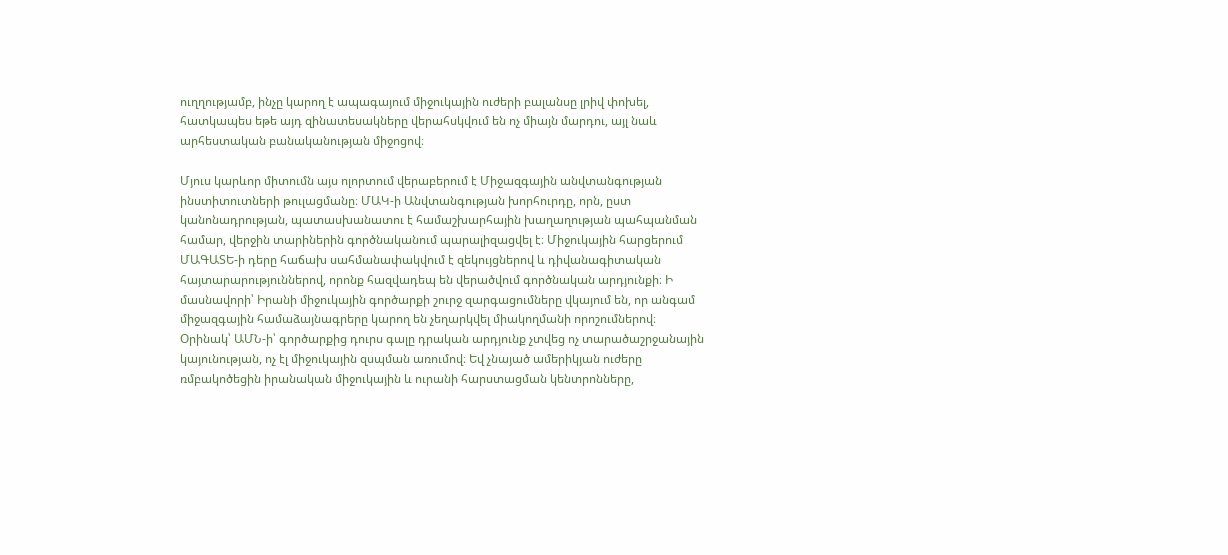ուղղությամբ, ինչը կարող է ապագայում միջուկային ուժերի բալանսը լրիվ փոխել, հատկապես եթե այդ զինատեսակները վերահսկվում են ոչ միայն մարդու, այլ նաև արհեստական բանականության միջոցով։

Մյուս կարևոր միտումն այս ոլորտում վերաբերում է Միջազգային անվտանգության ինստիտուտների թուլացմանը։ ՄԱԿ-ի Անվտանգության խորհուրդը, որն, ըստ կանոնադրության, պատասխանատու է համաշխարհային խաղաղության պահպանման համար, վերջին տարիներին գործնականում պարալիզացվել է։ Միջուկային հարցերում ՄԱԳԱՏԵ-ի դերը հաճախ սահմանափակվում է զեկույցներով և դիվանագիտական հայտարարություններով, որոնք հազվադեպ են վերածվում գործնական արդյունքի։ Ի մասնավորի՝ Իրանի միջուկային գործարքի շուրջ զարգացումները վկայում են, որ անգամ միջազգային համաձայնագրերը կարող են չեղարկվել միակողմանի որոշումներով։ Օրինակ՝ ԱՄՆ-ի՝ գործարքից դուրս գալը դրական արդյունք չտվեց ոչ տարածաշրջանային կայունության, ոչ էլ միջուկային զսպման առումով։ Եվ չնայած ամերիկյան ուժերը ռմբակոծեցին իրանական միջուկային և ուրանի հարստացման կենտրոնները,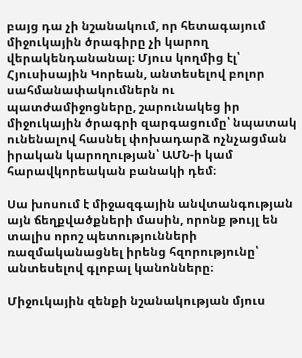բայց դա չի նշանակում, որ հետագայում միջուկային ծրագիրը չի կարող վերակենդանանալ։ Մյուս կողմից էլ՝ Հյուսիսային Կորեան, անտեսելով բոլոր սահմանափակումներն ու պատժամիջոցները, շարունակեց իր միջուկային ծրագրի զարգացումը՝ նպատակ ունենալով հասնել փոխադարձ ոչնչացման իրական կարողության՝ ԱՄՆ-ի կամ հարավկորեական բանակի դեմ։

Սա խոսում է միջազգային անվտանգության այն ճեղքվածքների մասին, որոնք թույլ են տալիս որոշ պետությունների ռազմականացնել իրենց հզորությունը՝ անտեսելով գլոբալ կանոնները։

Միջուկային զենքի նշանակության մյուս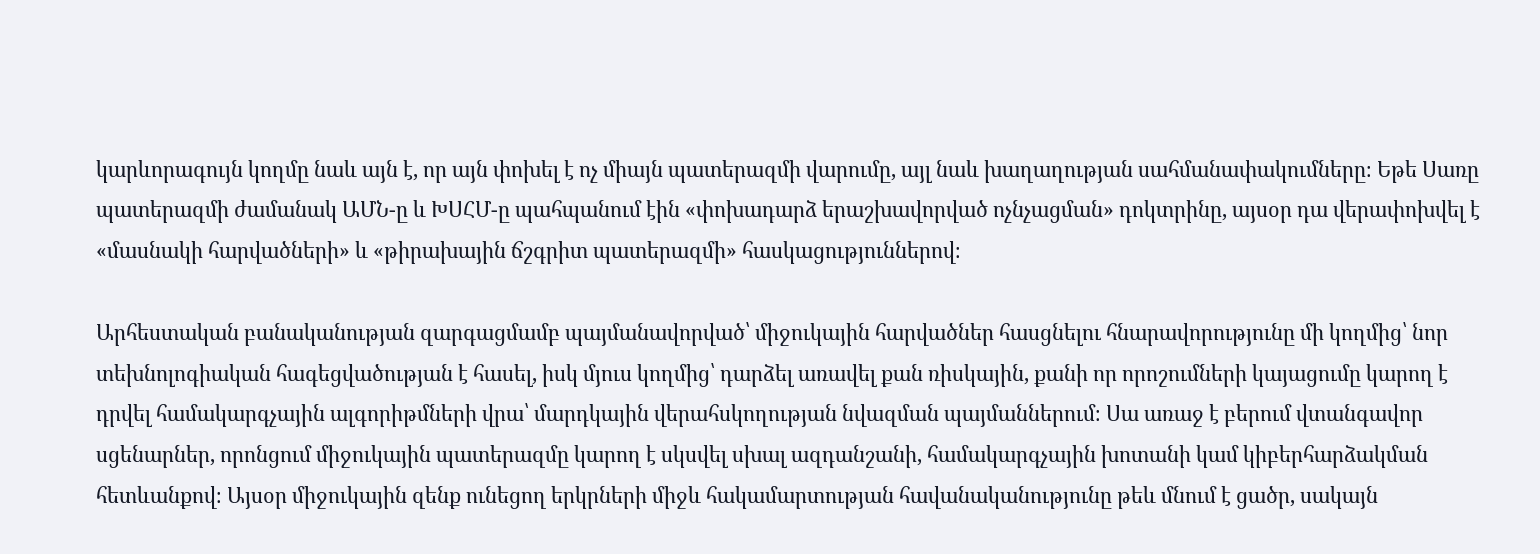կարևորագույն կողմը նաև այն է, որ այն փոխել է ոչ միայն պատերազմի վարումը, այլ նաև խաղաղության սահմանափակումները։ Եթե Սառը պատերազմի ժամանակ ԱՄՆ-ը և ԽՍՀՄ-ը պահպանում էին «փոխադարձ երաշխավորված ոչնչացման» դոկտրինը, այսօր դա վերափոխվել է «մասնակի հարվածների» և «թիրախային ճշգրիտ պատերազմի» հասկացություններով։

Արհեստական բանականության զարգացմամբ պայմանավորված՝ միջուկային հարվածներ հասցնելու հնարավորությունը մի կողմից՝ նոր տեխնոլոգիական հագեցվածության է հասել, իսկ մյուս կողմից՝ դարձել առավել քան ռիսկային, քանի որ որոշումների կայացումը կարող է դրվել համակարգչային ալգորիթմների վրա՝ մարդկային վերահսկողության նվազման պայմաններում։ Սա առաջ է բերում վտանգավոր սցենարներ, որոնցում միջուկային պատերազմը կարող է սկսվել սխալ ազդանշանի, համակարգչային խոտանի կամ կիբերհարձակման հետևանքով։ Այսօր միջուկային զենք ունեցող երկրների միջև հակամարտության հավանականությունը թեև մնում է ցածր, սակայն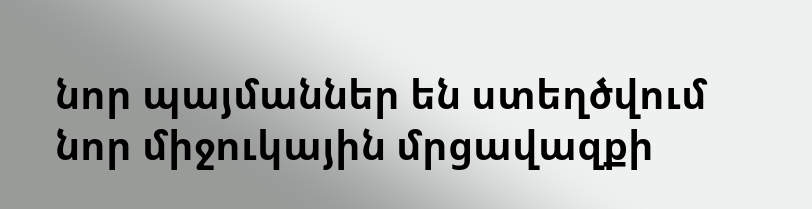նոր պայմաններ են ստեղծվում նոր միջուկային մրցավազքի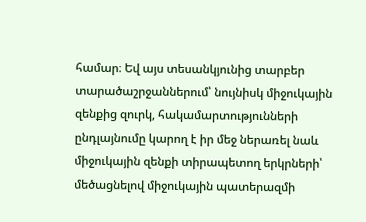համար։ Եվ այս տեսանկյունից տարբեր տարածաշրջաններում՝ նույնիսկ միջուկային զենքից զուրկ, հակամարտությունների ընդլայնումը կարող է իր մեջ ներառել նաև միջուկային զենքի տիրապետող երկրների՝ մեծացնելով միջուկային պատերազմի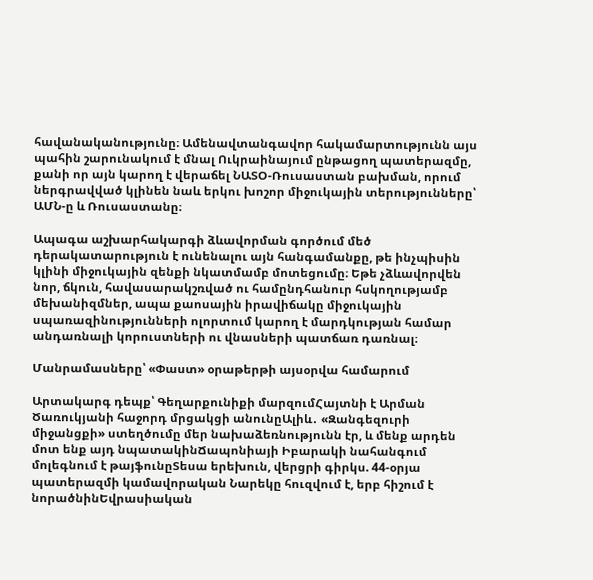հավանականությունը։ Ամենավտանգավոր հակամարտությունն այս պահին շարունակում է մնալ Ուկրաինայում ընթացող պատերազմը, քանի որ այն կարող է վերաճել ՆԱՏՕ-Ռուսաստան բախման, որում ներգրավված կլինեն նաև երկու խոշոր միջուկային տերությունները՝ ԱՄՆ-ը և Ռուսաստանը։

Ապագա աշխարհակարգի ձևավորման գործում մեծ դերակատարություն է ունենալու այն հանգամանքը, թե ինչպիսին կլինի միջուկային զենքի նկատմամբ մոտեցումը։ Եթե չձևավորվեն նոր, ճկուն, հավասարակշռված ու համընդհանուր հսկողությամբ մեխանիզմներ, ապա քաոսային իրավիճակը միջուկային սպառազինությունների ոլորտում կարող է մարդկության համար անդառնալի կորուստների ու վնասների պատճառ դառնալ։

Մանրամասները՝ «Փաստ» օրաթերթի այսօրվա համարում

Արտակարգ դեպք՝ Գեղարքունիքի մարզումՀայտնի է Արման Ծառուկյանի հաջորդ մրցակցի անունըԱլիև․ «Զանգեզուրի միջանցքի» ստեղծումը մեր նախաձեռնությունն էր, և մենք արդեն մոտ ենք այդ նպատակինՃապոնիայի Իբարակի նահանգում մոլեգնում է թայֆունըՏեսա երեխուն, վերցրի գիրկս. 44-օրյա պատերազմի կամավորական Նարեկը հուզվում է, երբ հիշում է նորածնինԵվրասիական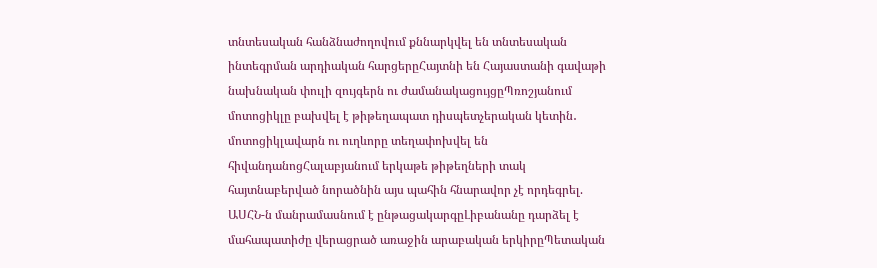տնտեսական հանձնաժողովում քննարկվել են տնտեսական ինտեգրման արդիական հարցերըՀայտնի են Հայաստանի գավաթի նախնական փուլի զույգերն ու ժամանակացույցըՊռոշյանում մոտոցիկլը բախվել է թիթեղապատ դիսպետչերական կետին․ մոտոցիկլավարն ու ուղևորը տեղափոխվել են հիվանդանոցՀալաբյանում երկաթե թիթեղների տակ հայտնաբերված նորածնին այս պահին հնարավոր չէ որդեգրել. ԱՍՀՆ-ն մանրամասնում է ընթացակարգըԼիբանանը դարձել է մահապատիժը վերացրած առաջին արաբական երկիրըՊետական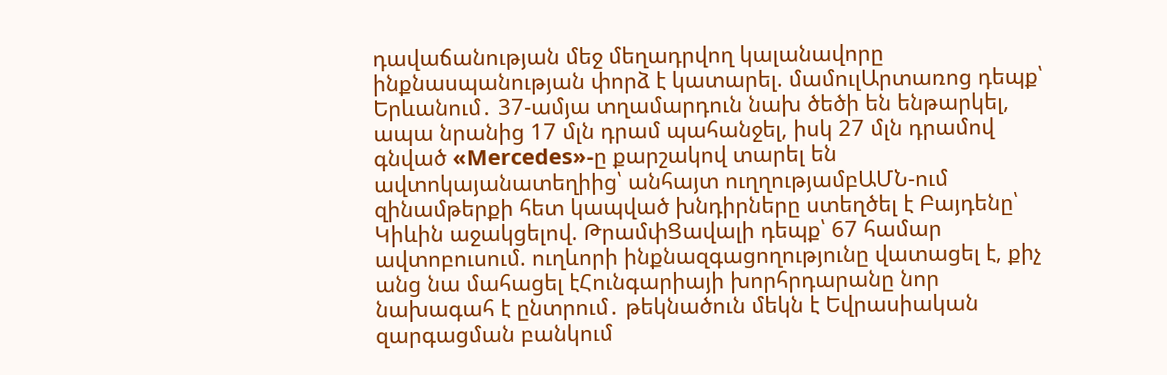դավաճանության մեջ մեղադրվող կալանավորը ինքնասպանության փորձ է կատարել. մամուլԱրտառոց դեպք՝ Երևանում․ 37-ամյա տղամարդուն նախ ծեծի են ենթարկել, ապա նրանից 17 մլն դրամ պահանջել, իսկ 27 մլն դրամով գնված «Mercedes»-ը քարշակով տարել են ավտոկայանատեղիից՝ անհայտ ուղղությամբԱՄՆ-ում զինամթերքի հետ կապված խնդիրները ստեղծել է Բայդենը՝ Կիևին աջակցելով. ԹրամփՑավալի դեպք՝ 67 համար ավտոբուսում. ուղևորի ինքնազգացողությունը վատացել է, քիչ անց նա մահացել էՀունգարիայի խորհրդարանը նոր նախագահ է ընտրում․ թեկնածուն մեկն է Եվրասիական զարգացման բանկում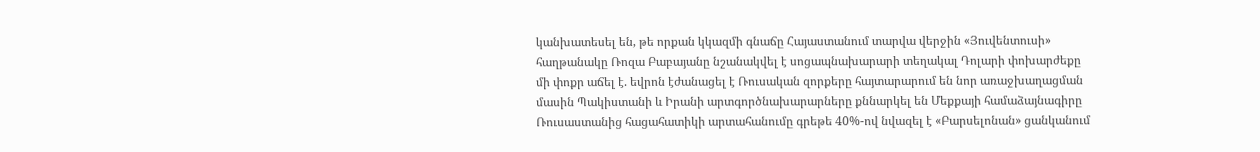կանխատեսել են, թե որքան կկազմի գնաճը Հայաստանում տարվա վերջին «Յուվենտուսի» հաղթանակը Ռոզա Բաբայանը նշանակվել է սոցապնախարարի տեղակալ Դոլարի փոխարժեքը մի փոքր աճել է. եվրոն էժանացել է Ռուսական զորքերը հայտարարում են նոր առաջխաղացման մասին Պակիստանի և Իրանի արտգործնախարարները քննարկել են Մեքքայի համաձայնագիրը Ռուսաստանից հացահատիկի արտահանումը գրեթե 40%-ով նվազել է «Բարսելոնան» ցանկանում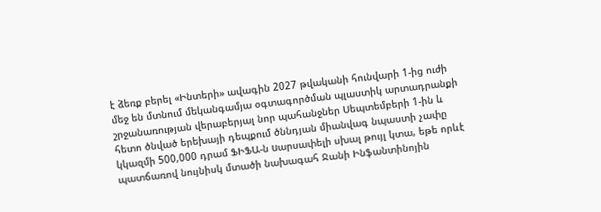է ձեռք բերել «Ինտերի» ավագին 2027 թվականի հունվարի 1-ից ուժի մեջ են մտնում մեկանգամյա օգտագործման պլաստիկ արտադրանքի շրջանառության վերաբերյալ նոր պահանջներ Սեպտեմբերի 1-ին և հետո ծնված երեխայի դեպքում ծննդյան միանվագ նպաստի չափը կկազմի 500,000 դրամ ՖԻՖԱ-ն uարսափելի սխալ թույլ կտա, եթե որևէ պատճառով նույնիսկ մտածի նախագահ Ջանի Ինֆանտինոյին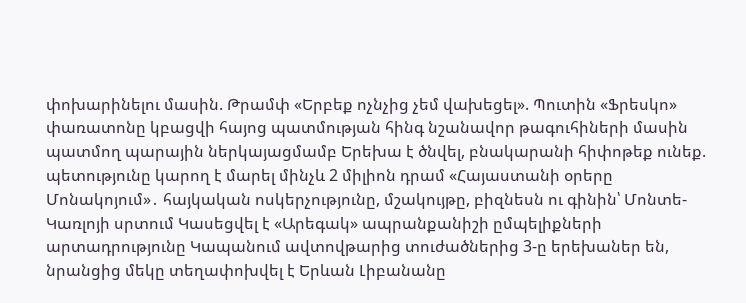փոխարինելու մասին. Թրամփ «Երբեք ոչնչից չեմ վախեցել». Պուտին «Ֆրեսկո» փառատոնը կբացվի հայոց պատմության հինգ նշանավոր թագուհիների մասին պատմող պարային ներկայացմամբ Երեխա է ծնվել, բնակարանի հիփոթեք ունեք. պետությունը կարող է մարել մինչև 2 միլիոն դրամ «Հայաստանի օրերը Մոնակոյում»․ հայկական ոսկերչությունը, մշակույթը, բիզնեսն ու գինին՝ Մոնտե-Կառլոյի սրտում Կասեցվել է «Արեգակ» ապրանքանիշի ըմպելիքների արտադրությունը Կապանում ավտովթարից տուժածներից 3-ը երեխաներ են, նրանցից մեկը տեղափոխվել է Երևան Լիբանանը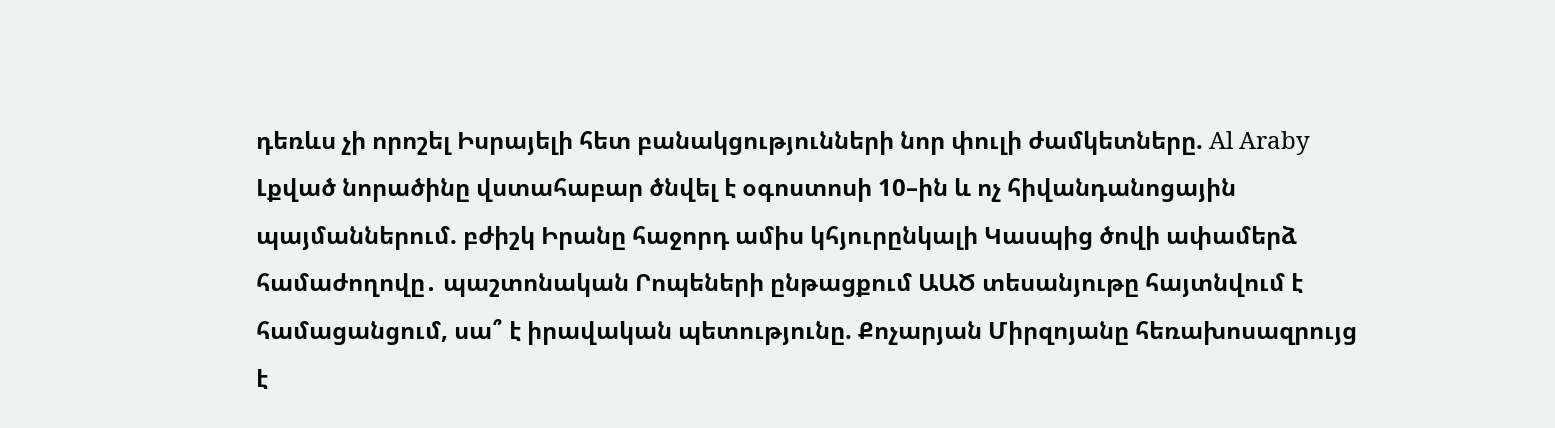դեռևս չի որոշել Իսրայելի հետ բանակցությունների նոր փուլի ժամկետները. Al Araby Լքված նորածինը վստահաբար ծնվել է օգոստոսի 10–ին և ոչ հիվանդանոցային պայմաններում. բժիշկ Իրանը հաջորդ ամիս կհյուրընկալի Կասպից ծովի ափամերձ համաժողովը․ պաշտոնական Րոպեների ընթացքում ԱԱԾ տեսանյութը հայտնվում է համացանցում, սա՞ է իրավական պետությունը. Քոչարյան Միրզոյանը հեռախոսազրույց է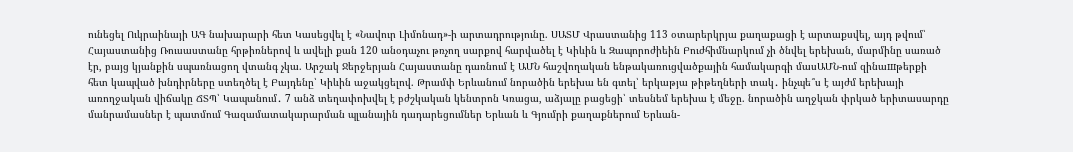ունեցել Ուկրաինայի ԱԳ նախարարի հետ Կասեցվել է «Նավուր Լիմոնադ»-ի արտադրությունը. ՍԱՏՄ Վրաստանից 113 օտարերկրյա քաղաքացի է արտաքսվել, այդ թվում՝ Հայաստանից Ռուսաստանը հրթիռներով և ավելի քան 120 անօդաչու թռչող սարքով հարվածել է Կիևին և Զապորոժիեին Բուժհիմնարկում չի ծնվել երեխան, մարմինը սառած էր, բայց կյանքին սպառնացող վտանգ չկա. Արշակ Ջերջերյան Հայաստանը դառնում է ԱՄՆ հաշվողական ենթակառուցվածքային համակարգի մասԱՄՆ-ում զինաшթերքի հետ կապված խնդիրները ստեղծել է Բայդենը՝ Կիևին աջակցելով. Թրամփ Երևանում նորածին երեխա են գտել՝ երկաթյա թիթեղների տակ․ ինչպե՞ս է այժմ երեխայի առողջական վիճակը ՃՏՊ՝ Կապանում․ 7 անձ տեղափոխվել է բժշկական կենտրոն Կռացա, աձյալը բացեցի՝ տեսնեմ երեխա է մեջը. նորածին աղջկան փրկած երիտասարդը մանրամասներ է պատմում Գազամատակարարման պլանային դադարեցումներ Երևան և Գյումրի քաղաքներում Երևան-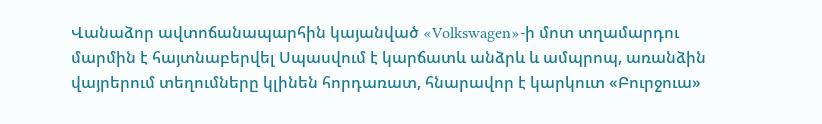Վանաձոր ավտոճանապարհին կայանված «Volkswagen»-ի մոտ տղամարդու մարմին է հայտնաբերվել Սպասվում է կարճատև անձրև և ամպրոպ, առանձին վայրերում տեղումները կլինեն հորդառատ, հնարավոր է կարկուտ «Բուրջուա»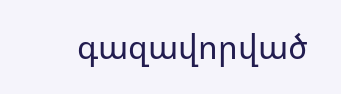գազավորված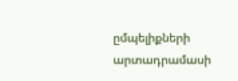ըմպելիքների արտադրամասի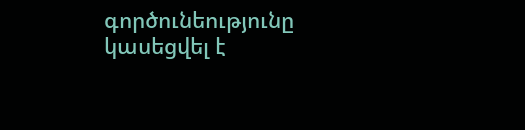գործունեությունը կասեցվել է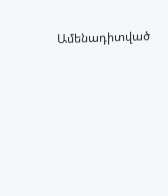Ամենադիտված